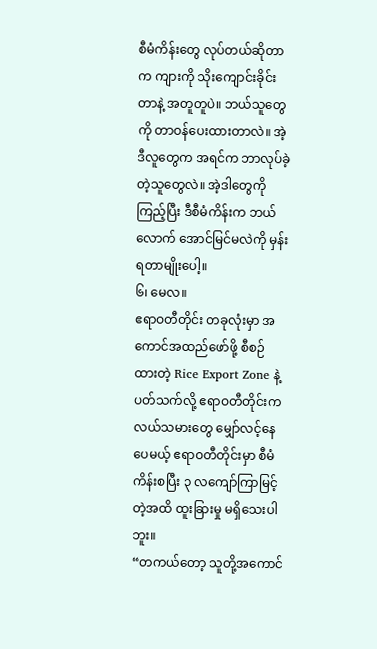စီမံကိန်းတွေ လုပ်တယ်ဆိုတာက ကျားကို သိုးကျောင်းခိုင်းတာနဲ့ အတူတူပဲ။ ဘယ်သူတွေကို တာဝန်ပေးထားတာလဲ။ အဲ့ဒီလူတွေက အရင်က ဘာလုပ်ခဲ့တဲ့သူတွေလဲ။ အဲ့ဒါတွေကို ကြည့်ပြီး ဒီစီမံကိန်းက ဘယ်လောက် အောင်မြင်မလဲကို မှန်းရတာမျိုးပေါ့။
၆၊ မေလ။
ဧရာဝတီတိုင်း တခုလုံးမှာ အကောင်အထည်ဖော်ဖို့ စီစဉ်ထားတဲ့ Rice Export Zone နဲ့ ပတ်သက်လို့ ဧရာဝတီတိုင်းက လယ်သမားတွေ မျှော်လင့်နေပေမယ့် ဧရာဝတီတိုင်းမှာ စီမံကိန်းစပြီး ၃ လကျော်ကြာမြင့်တဲ့အထိ ထူးခြားမှု မရှိသေးပါဘူး။
“တကယ်တော့ သူတို့အကောင်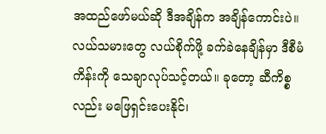အထည်ဖော်မယ်ဆို ဒီအချိန်က အချိန်ကောင်းပဲ။ လယ်သမားတွေ လယ်စိုက်ဖို့ ခက်ခဲနေချိန်မှာ ဒီစီမံကိန်းကို သေချာလုပ်သင့်တယ်။ ခုတော့ ဆီကိစ္စလည်း မဖြေရှင်းပေးနိုင်၊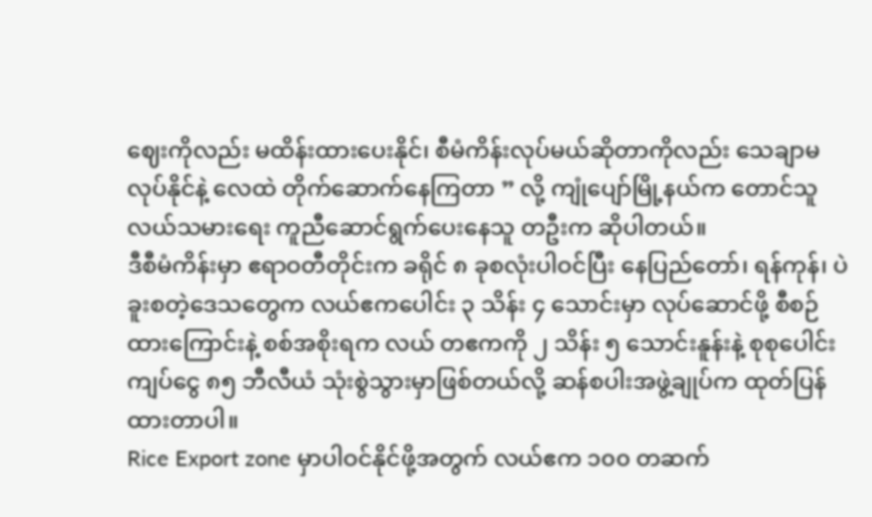ဈေးကိုလည်း မထိန်းထားပေးနိုင်၊ စီမံကိန်းလုပ်မယ်ဆိုတာကိုလည်း သေချာမလုပ်နိုင်နဲ့ လေထဲ တိုက်ဆောက်နေကြတာ ” လို့ ကျုံပျော်မြို့နယ်က တောင်သူလယ်သမားရေး ကူညီဆောင်ရွက်ပေးနေသူ တဦးက ဆိုပါတယ်။
ဒီစီမံကိန်းမှာ ဧရာဝတီတိုင်းက ခရိုင် ၈ ခုစလုံးပါဝင်ပြီး နေပြည်တော်၊ ရန်ကုန်၊ ပဲခူးစတဲ့ဒေသတွေက လယ်ဧကပေါင်း ၃ သိန်း ၄ သောင်းမှာ လုပ်ဆောင်ဖို့ စီစဉ်ထားကြောင်းနဲ့ စစ်အစိုးရက လယ် တဧကကို ၂ သိန်း ၅ သောင်းနူန်းနဲ့ စုစုပေါင်း ကျပ်ငွေ ၈၅ ဘီလီယံ သုံးစွဲသွားမှာဖြစ်တယ်လို့ ဆန်စပါးအဖွဲ့ချုပ်က ထုတ်ပြန်ထားတာပါ။
Rice Export zone မှာပါဝင်နိုင်ဖို့အတွက် လယ်ဧက ၁၀၀ တဆက်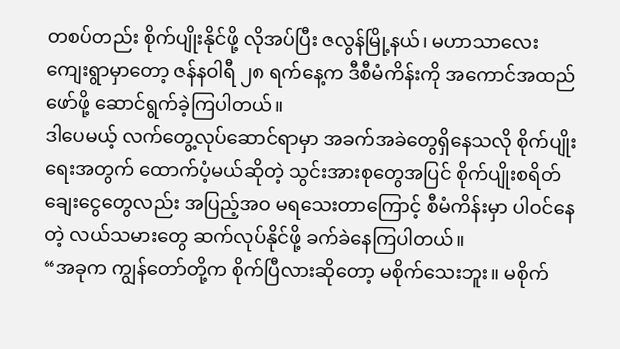တစပ်တည်း စိုက်ပျိုးနိုင်ဖို့ လိုအပ်ပြီး ဇလွန်မြို့နယ်၊ မဟာသာလေး ကျေးရွာမှာတော့ ဇန်နဝါရီ ၂၈ ရက်နေ့က ဒီစီမံကိန်းကို အကောင်အထည်ဖော်ဖို့ ဆောင်ရွက်ခဲ့ကြပါတယ်။
ဒါပေမယ့် လက်တွေ့လုပ်ဆောင်ရာမှာ အခက်အခဲတွေရှိနေသလို စိုက်ပျိုးရေးအတွက် ထောက်ပံ့မယ်ဆိုတဲ့ သွင်းအားစုတွေအပြင် စိုက်ပျိုးစရိတ်ချေးငွေတွေလည်း အပြည့်အဝ မရသေးတာကြောင့် စီမံကိန်းမှာ ပါဝင်နေတဲ့ လယ်သမားတွေ ဆက်လုပ်နိုင်ဖို့ ခက်ခဲနေကြပါတယ်။
“အခုက ကျွန်တော်တို့က စိုက်ပြီလားဆိုတော့ မစိုက်သေးဘူး။ မစိုက်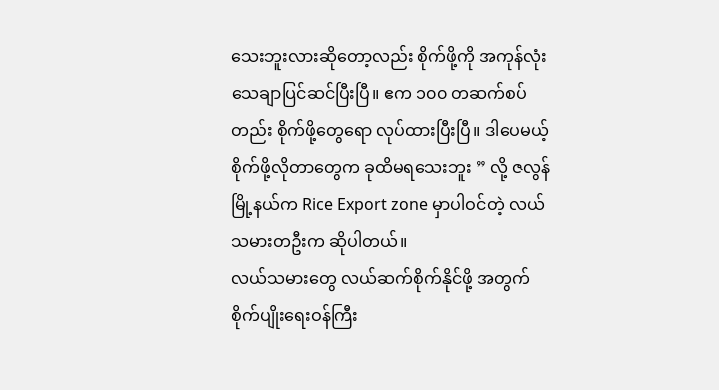သေးဘူးလားဆိုတော့လည်း စိုက်ဖို့ကို အကုန်လုံး သေချာပြင်ဆင်ပြီးပြီ။ ဧက ၁၀၀ တဆက်စပ်တည်း စိုက်ဖို့တွေရော လုပ်ထားပြီးပြီ။ ဒါပေမယ့် စိုက်ဖို့လိုတာတွေက ခုထိမရသေးဘူး ” လို့ ဇလွန်မြို့နယ်က Rice Export zone မှာပါဝင်တဲ့ လယ်သမားတဦးက ဆိုပါတယ်။
လယ်သမားတွေ လယ်ဆက်စိုက်နိုင်ဖို့ အတွက် စိုက်ပျိုးရေးဝန်ကြီး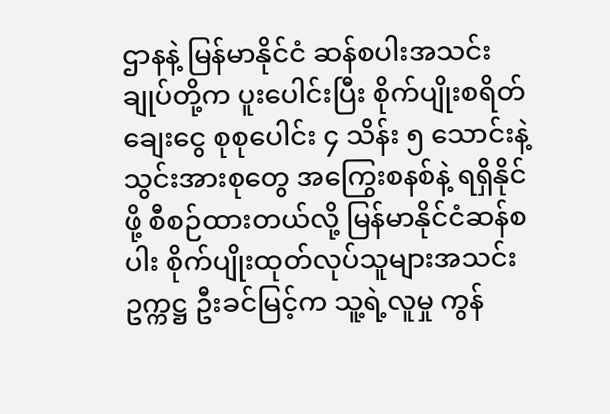ဌာနနဲ့ မြန်မာနိုင်ငံ ဆန်စပါးအသင်းချုပ်တို့က ပူးပေါင်းပြီး စိုက်ပျိုးစရိတ်ချေးငွေ စုစုပေါင်း ၄ သိန်း ၅ သောင်းနဲ့ သွင်းအားစုတွေ အကြွေးစနစ်နဲ့ ရရှိနိုင်ဖို့ စီစဉ်ထားတယ်လို့ မြန်မာနိုင်ငံဆန်စပါး စိုက်ပျိုးထုတ်လုပ်သူများအသင်းဥက္ကဋ္ဌ ဦးခင်မြင့်က သူ့ရဲ့လူမှု ကွန်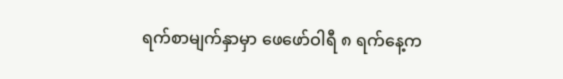ရက်စာမျက်နှာမှာ ဖေဖော်ဝါရီ ၈ ရက်နေ့က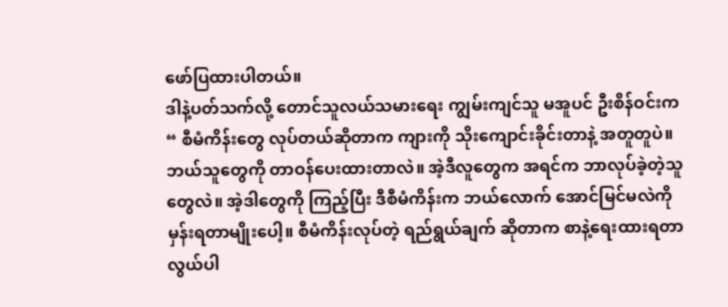ဖော်ပြထားပါတယ်။
ဒါနဲ့ပတ်သက်လို့ တောင်သူလယ်သမားရေး ကျွမ်းကျင်သူ မအူပင် ဦးစိန်ဝင်းက“ စီမံကိန်းတွေ လုပ်တယ်ဆိုတာက ကျားကို သိုးကျောင်းခိုင်းတာနဲ့ အတူတူပဲ။ ဘယ်သူတွေကို တာဝန်ပေးထားတာလဲ။ အဲ့ဒီလူတွေက အရင်က ဘာလုပ်ခဲ့တဲ့သူတွေလဲ။ အဲ့ဒါတွေကို ကြည့်ပြီး ဒီစီမံကိန်းက ဘယ်လောက် အောင်မြင်မလဲကို မှန်းရတာမျိုးပေါ့။ စီမံကိန်းလုပ်တဲ့ ရည်ရွယ်ချက် ဆိုတာက စာနဲ့ရေးထားရတာ လွယ်ပါ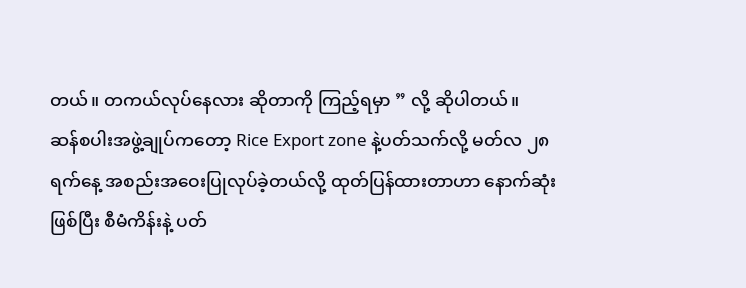တယ်။ တကယ်လုပ်နေလား ဆိုတာကို ကြည့်ရမှာ ” လို့ ဆိုပါတယ်။
ဆန်စပါးအဖွဲ့ချုပ်ကတော့ Rice Export zone နဲ့ပတ်သက်လို့ မတ်လ ၂၈ ရက်နေ့ အစည်းအဝေးပြုလုပ်ခဲ့တယ်လို့ ထုတ်ပြန်ထားတာဟာ နောက်ဆုံးဖြစ်ပြီး စီမံကိန်းနဲ့ ပတ်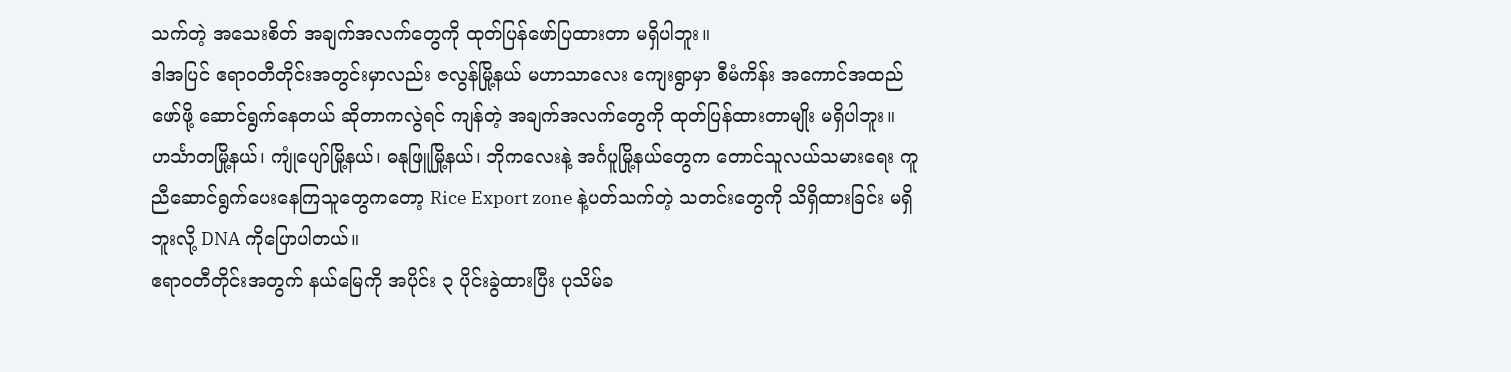သက်တဲ့ အသေးစိတ် အချက်အလက်တွေကို ထုတ်ပြန်ဖော်ပြထားတာ မရှိပါဘူး။
ဒါအပြင် ဧရာဝတီတိုင်းအတွင်းမှာလည်း ဇလွန်မြို့နယ် မဟာသာလေး ကျေးရွာမှာ စီမံကိန်း အကောင်အထည်ဖော်ဖို့ ဆောင်ရွက်နေတယ် ဆိုတာကလွဲရင် ကျန်တဲ့ အချက်အလက်တွေကို ထုတ်ပြန်ထားတာမျိုး မရှိပါဘူး။
ဟင်္သာတမြို့နယ်၊ ကျုံပျော်မြို့နယ်၊ ဓနုဖြူမြို့နယ်၊ ဘိုကလေးနဲ့ အင်္ဂပူမြို့နယ်တွေက တောင်သူလယ်သမားရေး ကူညီဆောင်ရွက်ပေးနေကြသူတွေကတော့ Rice Export zone နဲ့ပတ်သက်တဲ့ သတင်းတွေကို သိရှိထားခြင်း မရှိဘူးလို့ DNA ကိုပြောပါတယ်။
ဧရာဝတီတိုင်းအတွက် နယ်မြေကို အပိုင်း ၃ ပိုင်းခွဲထားပြီး ပုသိမ်ခ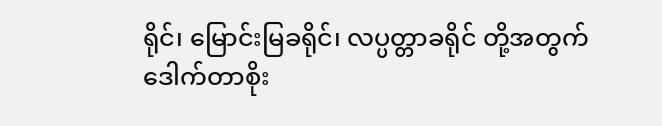ရိုင်၊ မြောင်းမြခရိုင်၊ လပ္ပတ္တာခရိုင် တို့အတွက် ဒေါက်တာစိုး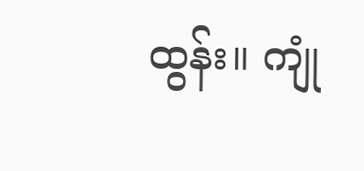ထွန်း။ ကျုံ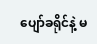ပျော်ခရိုင်နဲ့ မ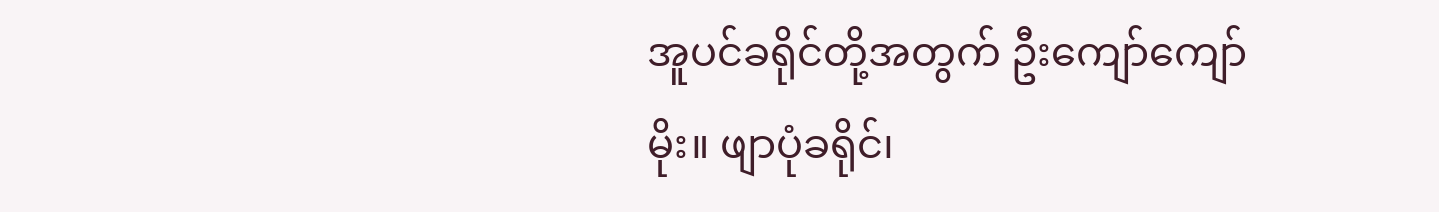အူပင်ခရိုင်တို့အတွက် ဦးကျော်ကျော်မိုး။ ဖျာပုံခရိုင်၊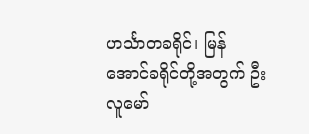ဟင်္သာတခရိုင်၊ မြန်အောင်ခရိုင်တို့အတွက် ဦးလူမော်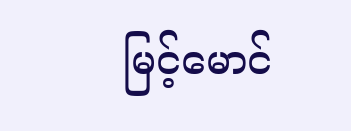မြင့်မောင်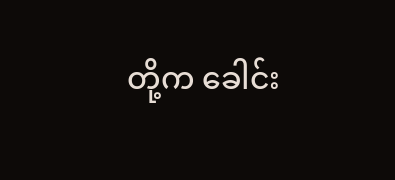တို့က ခေါင်း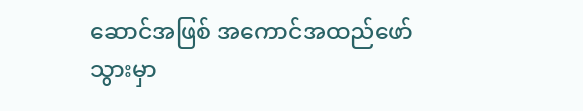ဆောင်အဖြစ် အကောင်အထည်ဖော်သွားမှာ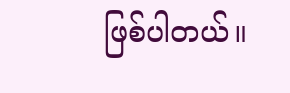ဖြစ်ပါတယ်။